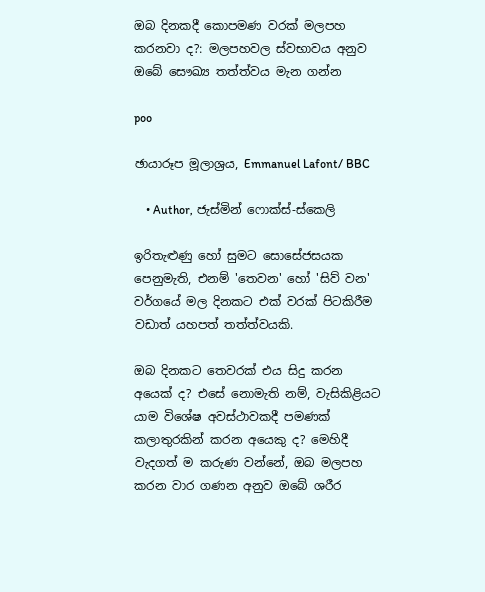ඔබ දිනකදී කොපමණ වරක් මලපහ කරනවා ද?: මලපහවල ස්වභාවය අනුව ඔබේ සෞඛ්‍ය තත්ත්වය මැන ගන්න

poo

ඡායාරූප මූලාශ්‍රය, Emmanuel Lafont/ BBC

    • Author, ජැස්මින් ෆොක්ස්-ස්කෙලි

ඉරිතැළුණු හෝ සුමට සොසේජසයක පෙනුමැති, එනම් 'තෙවන' හෝ 'සිව් වන' වර්ගයේ මල දිනකට එක් වරක් පිටකිරීම වඩාත් යහපත් තත්ත්වයකි.

ඔබ දිනකට තෙවරක් එය සිදු කරන අයෙක් ද? එසේ නොමැති නම්, වැසිකිළියට යාම විශේෂ අවස්ථාවකදී පමණක් කලාතුරකින් කරන අයෙකු ද? මෙහිදී වැදගත් ම කරුණ වන්නේ, ඔබ මලපහ කරන වාර ගණන අනුව ඔබේ ශරීර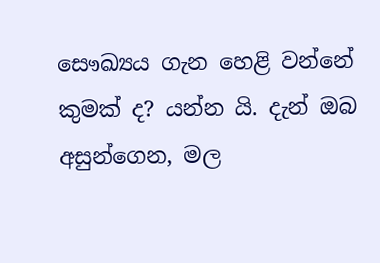සෞඛ්‍යය ගැන හෙළි වන්නේ කුමක් ද? යන්න යි. දැන් ඔබ අසුන්ගෙන, මල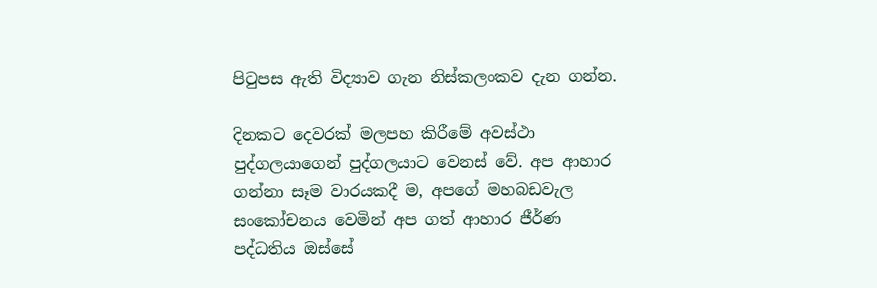පිටුපස ඇති විද්‍යාව ගැන නිස්කලංකව දැන ගන්න.

දිනකට දෙවරක් මලපහ කිරීමේ අවස්ථා පුද්ගලයාගෙන් පුද්ගලයාට වෙනස් වේ. අප ආහාර ගන්නා සෑම වාරයකදී ම, අපගේ මහබඩවැල සංකෝචනය වෙමින් අප ගත් ආහාර ජීර්ණ පද්ධතිය ඔස්සේ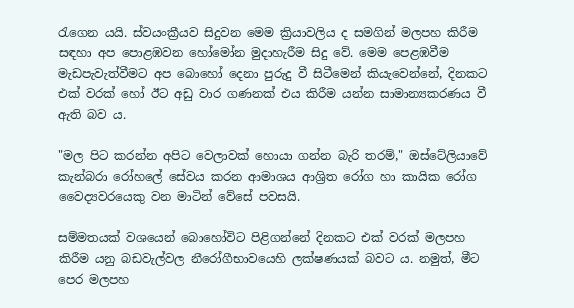රැගෙන යයි. ස්වයංක්‍රීයව සිදුවන මෙම ක්‍රියාවලිය ද සමගින් මලපහ කිරීම සඳහා අප පොළඹවන හෝමෝන මුදාහැරීම සිදු වේ. මෙම පෙළඹවීම මැඩපැවැත්වීමට අප බොහෝ දෙනා පුරුදු වී සිටීමෙන් කියැවෙන්නේ, දිනකට එක් වරක් හෝ ඊට අඩු වාර ගණනක් එය කිරීම යන්න සාමාන්‍යකරණය වී ඇති බව ය.

"මල පිට කරන්න අපිට වෙලාවක් හොයා ගන්න බැරි තරම්," ඔස්ටේ‍ලියාවේ කැන්බරා රෝහලේ සේවය කරන ආමාශය ආශ්‍රිත රෝග හා කායික රෝග වෛද්‍යවරයෙකු වන මාටින් වේසේ පවසයි.

සම්මතයක් වශයෙන් බොහෝවිට පිළිගන්නේ දිනකට එක් වරක් මලපහ කිරීම යනු බඩවැල්වල නීරෝගීභාවයෙහි ලක්ෂණයක් බවට ය. නමුත්, මීට පෙර මලපහ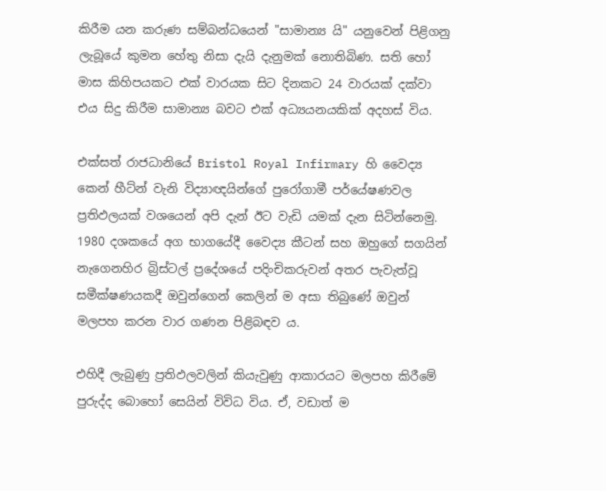කිරීම යන කරුණ සම්බන්ධයෙන් "සාමාන්‍ය යි" යනුවෙන් පිළිගනු ලැබූයේ කුමන හේතු නිසා දැයි දැනුමක් නොතිබිණ. සති හෝ මාස කිහිපයකට එක් වාරයක සිට දිනකට 24 වාරයක් දක්වා එය සිදු කිරීම සාමාන්‍ය බවට එක් අධ්‍යයනයකික් අදහස් විය.

එක්සත් රාජධානියේ Bristol Royal Infirmary හි වෛද්‍ය කෙන් හීට්න් වැනි විද්‍යාඥයින්ගේ පුරෝගාමී පර්යේෂණවල ප්‍රතිඵලයක් වශයෙන් අපි දැන් ඊට වැඩි යමක් දැන සිටින්නෙමු. 1980 දශකයේ අග භාගයේදී වෛද්‍ය කීටන් සහ ඔහුගේ සගයින් නැගෙනහිර බ්‍රිස්ටල් ප්‍රදේශයේ පදිංචිකරුවන් අතර පැවැත්වූ සමීක්ෂණයකදී ඔවුන්ගෙන් කෙලින් ම අසා තිබුණේ ඔවුන් මලපහ කරන වාර ගණන පිළිබඳව ය.

එහිදී ලැබුණු ප්‍රතිඵලවලින් කියැවුණු ආකාරයට මලපහ කිරීමේ පුරුද්ද බොහෝ සෙයින් විවිධ විය. ඒ, වඩාත් ම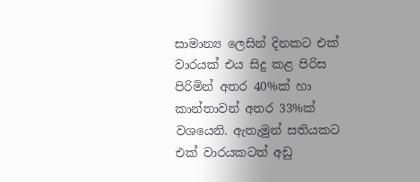සාමාන්‍ය ලෙසින් දිනකට එක් වාරයක් එය සිදු කළ පිරිස පිරිමින් අතර 40%ක් හා කාන්තාවන් අතර 33%ක් වශයෙනි. ඇතැමුන් සතියකට එක් වාරයකටත් අඩු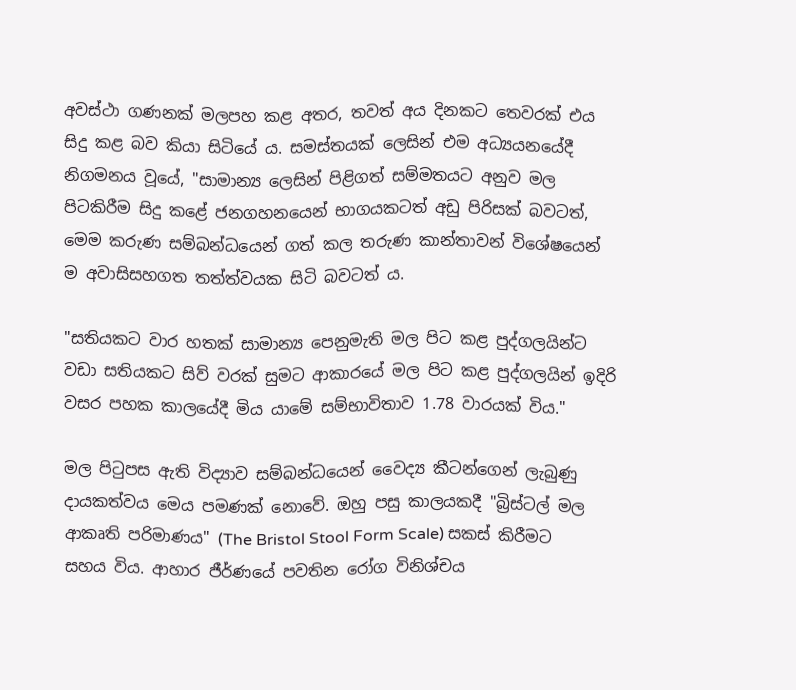අවස්ථා ගණනක් මලපහ කළ අතර, තවත් අය දිනකට තෙවරක් එය සිදු කළ බව කියා සිටියේ ය. සමස්තයක් ලෙසින් එම අධ්‍යයනයේදී නිගමනය වූයේ, "සාමාන්‍ය ලෙසින් පිළිගත් සම්මතයට අනුව මල පිටකිරීම සිදු කළේ ජනගහනයෙන් භාගයකටත් අඩු පිරිසක් බවටත්, මෙම කරුණ සම්බන්ධයෙන් ගත් කල තරුණ කාන්තාවන් විශේෂයෙන් ම අවාසිසහගත තත්ත්වයක සිටි බවටත් ය.

"සතියකට වාර හතක් සාමාන්‍ය පෙනුමැති මල පිට කළ පුද්ගලයින්ට වඩා සතියකට සිව් වරක් සුමට ආකාරයේ මල පිට කළ පුද්ගලයින් ඉදිරි වසර පහක කාලයේදී මිය යාමේ සම්භාවිතාව 1.78 වාරයක් විය."

මල පිටුපස ඇති විද්‍යාව සම්බන්ධයෙන් වෛද්‍ය කීටන්ගෙන් ලැබුණු දායකත්වය මෙය පමණක් නොවේ. ඔහු පසු කාලයකදී "බ්‍රිස්ටල් මල ආකෘති පරිමාණය" (The Bristol Stool Form Scale) සකස් කිරීමට සහය විය. ආහාර ජීර්ණයේ පවතින රෝග විනිශ්චය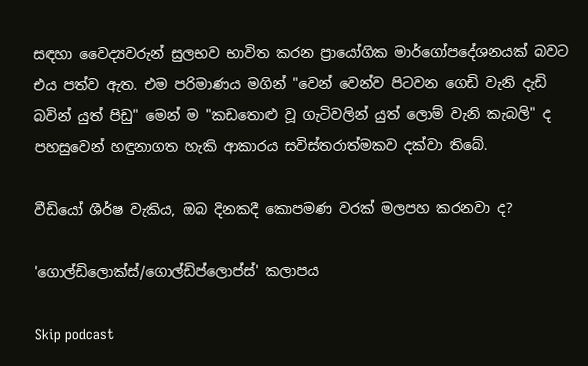සඳහා වෛද්‍යවරුන් සුලභව භාවිත කරන ප්‍රායෝගික මාර්ගෝපදේශනයක් බවට එය පත්ව ඇත. එම පරිමාණය මගින් "වෙන් වෙන්ව පිටවන ගෙඩි වැනි දැඩි බවින් යුත් පිඩු" මෙන් ම "කඩතොළු වූ ගැටිවලින් යුත් ලොම් වැනි කැබලි" ද පහසුවෙන් හඳුනාගත හැකි ආකාරය සවිස්තරාත්මකව දක්වා තිබේ.

වීඩියෝ ශීර්ෂ වැකිය, ඔබ දිනකදී කොපමණ වරක් මලපහ කරනවා ද?

'ගොල්ඩිලොක්ස්/ගොල්ඩිප්ලොප්ස්' කලාපය

Skip podcast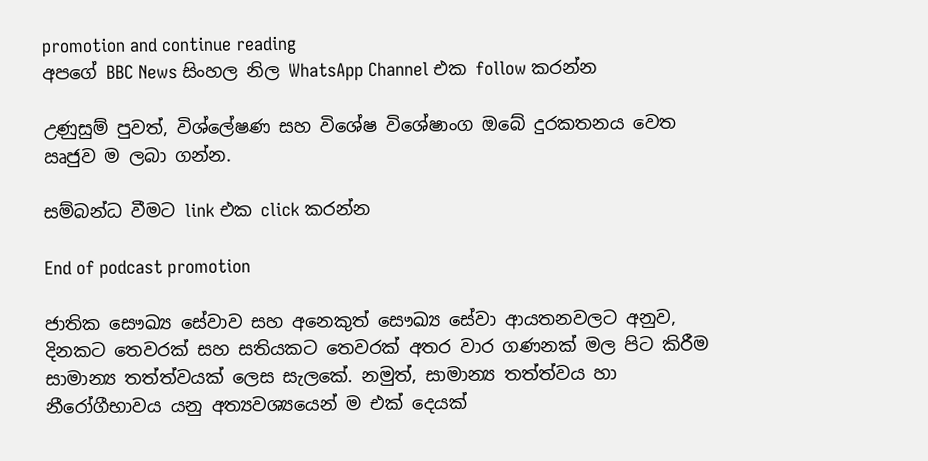promotion and continue reading
අපගේ BBC News සිංහල නිල WhatsApp Channel එක follow කරන්න

උණුසුම් පුවත්, විශ්ලේෂණ සහ විශේෂ විශේෂාංග ඔබේ දුරකතනය වෙත ඍජුව ම ලබා ගන්න.

සම්බන්ධ වීමට link එක click කරන්න

End of podcast promotion

ජාතික සෞඛ්‍ය සේවාව සහ අනෙකුත් සෞඛ්‍ය සේවා ආයතනවලට අනුව, දිනකට තෙවරක් සහ සතියකට තෙවරක් අතර වාර ගණනක් මල පිට කිරීම සාමාන්‍ය තත්ත්වයක් ලෙස සැලකේ. නමුත්, සාමාන්‍ය තත්ත්වය හා නීරෝගීභාවය යනු අත්‍යවශ්‍යයෙන් ම එක් දෙයක්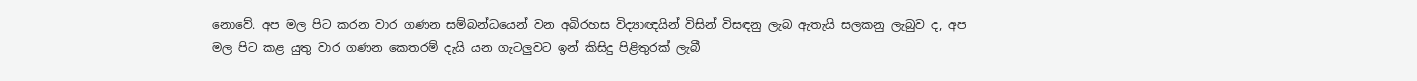නොවේ. අප මල පිට කරන වාර ගණන සම්බන්ධයෙන් වන අබිරහස විද්‍යාඥයින් විසින් විසඳනු ලැබ ඇතැයි සලකනු ලැබුව ද, අප මල පිට කළ යුතු වාර ගණන කෙතරම් දැයි යන ගැටලුවට ඉන් කිසිදු පිළිතුරක් ලැබී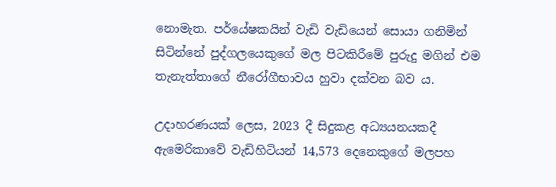නොමැත. පර්යේෂකයින් වැඩි වැඩියෙන් සොයා ගනිමින් සිටින්නේ පුද්ගලයෙකුගේ මල පිටකිරීමේ පුරුදු මගින් එම තැනැත්තාගේ නීරෝගීභාවය හුවා දක්වන බව ය.

උදාහරණයක් ලෙස, 2023 දී සිදුකළ අධ්‍යයනයකදී ඇමෙරිකාවේ වැඩිහිටියන් 14,573 දෙනෙකුගේ මලපහ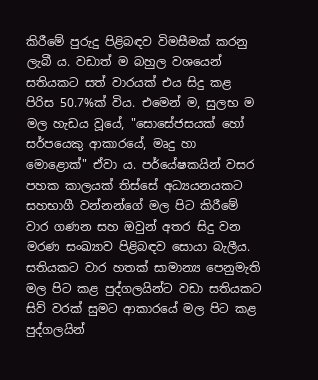කිරීමේ පුරුදු පිළිබඳව විමසීමක් කරනු ලැබී ය. වඩාත් ම බහුල වශයෙන් සතියකට සත් වාරයක් එය සිදු කළ පිරිස 50.7%ක් විය. එමෙන් ම, සුලභ ම මල හැඩය වූයේ, "සොසේජසයක් හෝ සර්පයෙකු ආකාරයේ, මෘදු හා මොළොක්" ඒවා ය. පර්යේෂකයින් වසර පහක කාලයක් තිස්සේ අධ්‍යයනයකට සහභාගී වන්නන්ගේ මල පිට කිරීමේ වාර ගණන සහ ඔවුන් අතර සිදු වන මරණ සංඛ්‍යාව පිළිබඳව සොයා බැලීය. සතියකට වාර හතක් සාමාන්‍ය පෙනුමැති මල පිට කළ පුද්ගලයින්ට වඩා සතියකට සිව් වරක් සුමට ආකාරයේ මල පිට කළ පුද්ගලයින්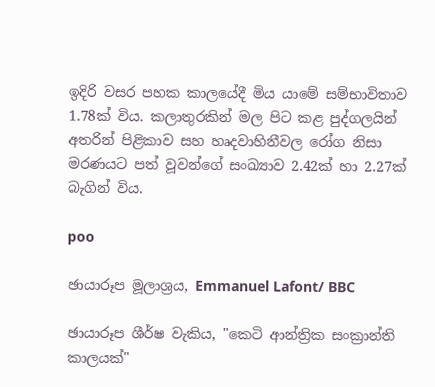ඉදිරි වසර පහක කාලයේදී මිය යාමේ සම්භාවිතාව 1.78ක් විය. කලාතුරකින් මල පිට කළ පුද්ගලයින් අතරින් පිළිකාව සහ හෘදවාහිනීවල රෝග නිසා මරණයට පත් වූවන්ගේ සංඛ්‍යාව 2.42ක් හා 2.27ක් බැගින් විය.

poo

ඡායාරූප මූලාශ්‍රය, Emmanuel Lafont/ BBC

ඡායාරූප ශීර්ෂ වැකිය, "කෙටි ආන්ත්‍රික සංක්‍රාන්ති කාලයක්"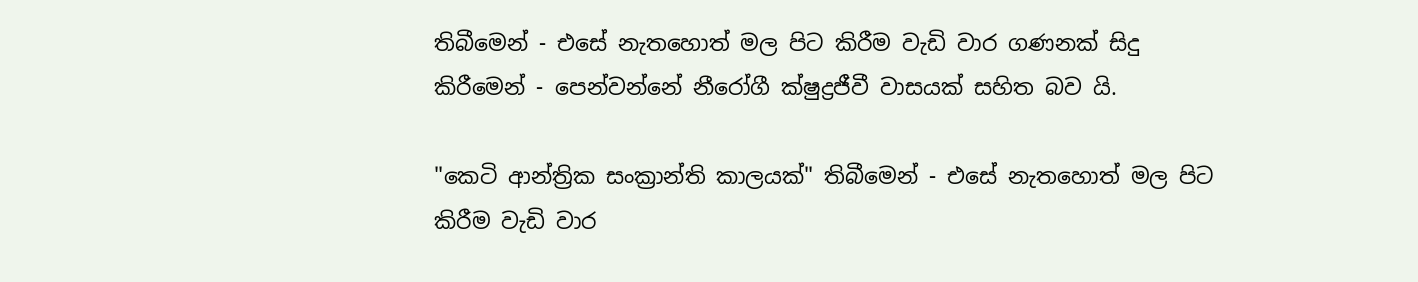තිබීමෙන් - එසේ නැතහොත් මල පිට කිරීම වැඩි වාර ගණනක් සිදු කිරීමෙන් - පෙන්වන්නේ නීරෝගී ක්ෂුද්‍රජීවී වාසයක් සහිත බව යි.

"කෙටි ආන්ත්‍රික සංක්‍රාන්ති කාලයක්" තිබීමෙන් - එසේ නැතහොත් මල පිට කිරීම වැඩි වාර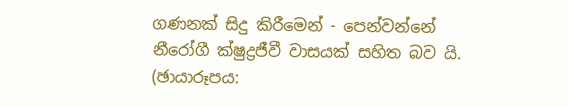ගණනක් සිදු කිරීමෙන් - පෙන්වන්නේ නීරෝගී ක්ෂුද්‍රජීවී වාසයක් සහිත බව යි. (ඡායාරූපය: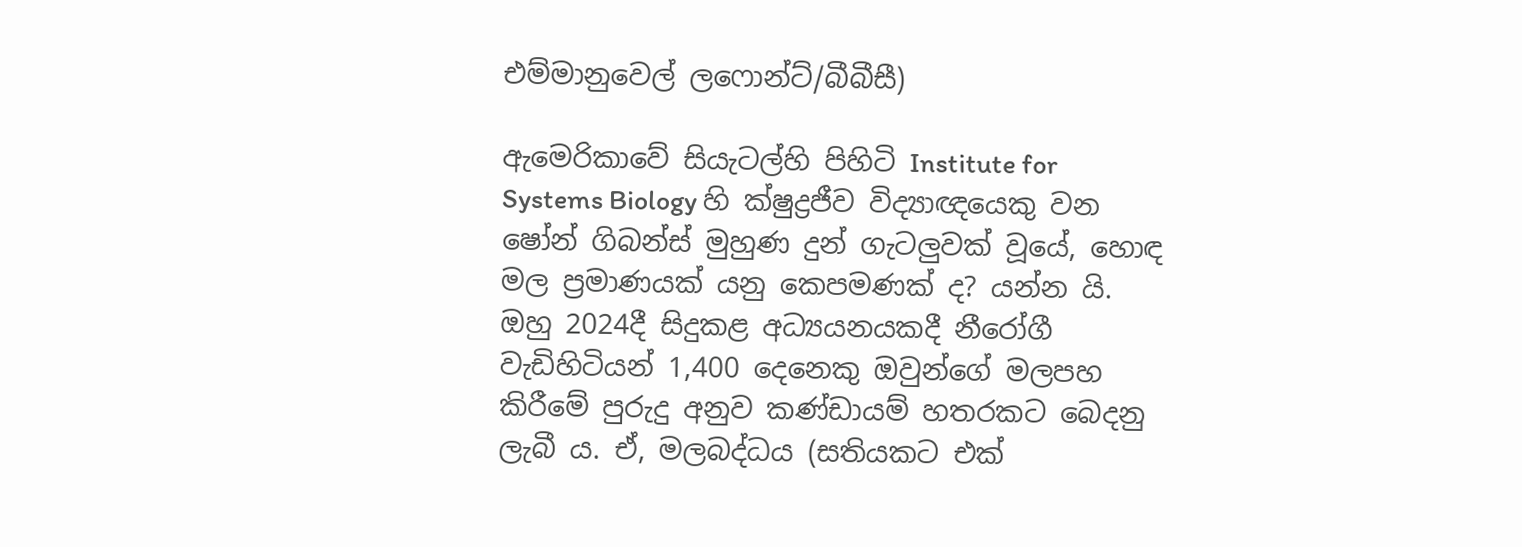එම්මානුවෙල් ලෆොන්ට්/බීබීසී)

ඇමෙරිකාවේ සියැටල්හි පිහිටි Institute for Systems Biology හි ක්ෂුද්‍රජීව විද්‍යාඥයෙකු වන ෂෝන් ගිබන්ස් මුහුණ දුන් ගැටලුවක් වූයේ, හොඳ මල ප්‍රමාණයක් යනු කෙපමණක් ද? යන්න යි. ඔහු 2024දී සිදුකළ අධ්‍යයනයකදී නීරෝගී වැඩිහිටියන් 1,400 දෙනෙකු ඔවුන්ගේ මලපහ කිරීමේ පුරුදු අනුව කණ්ඩායම් හතරකට බෙදනු ලැබී ය. ඒ, මලබද්ධය (සතියකට එක්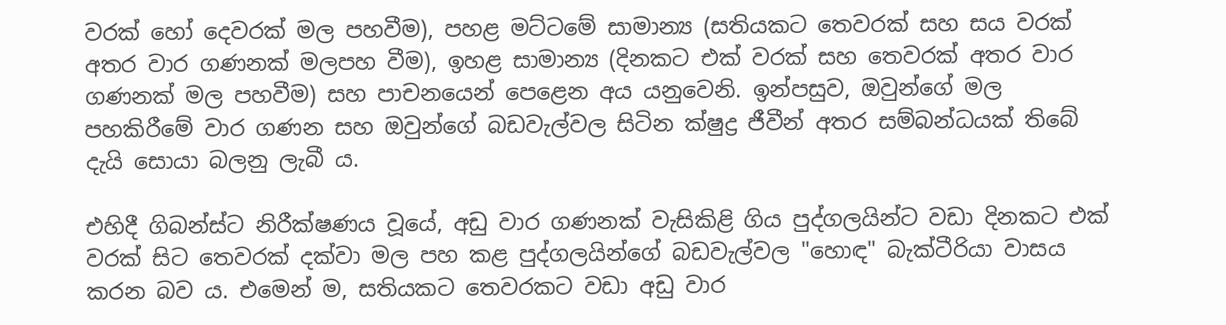වරක් හෝ දෙවරක් මල පහවීම), පහළ මට්ටමේ සාමාන්‍ය (සතියකට තෙවරක් සහ සය වරක් අතර වාර ගණනක් මලපහ වීම), ඉහළ සාමාන්‍ය (දිනකට එක් වරක් සහ තෙවරක් අතර වාර ගණනක් මල පහවීම) සහ පාචනයෙන් පෙළෙන අය යනුවෙනි. ඉන්පසුව, ඔවුන්ගේ මල පහකිරීමේ වාර ගණන සහ ඔවුන්ගේ බඩවැල්වල සිටින ක්ෂුද්‍ර ජීවීන් අතර සම්බන්ධයක් තිබේ දැයි සොයා බලනු ලැබී ය.

එහිදී ගිබන්ස්ට නිරීක්ෂණය වූයේ, අඩු වාර ගණනක් වැසිකිළි ගිය පුද්ගලයින්ට වඩා දිනකට එක් වරක් සිට තෙවරක් දක්වා මල පහ කළ පුද්ගලයින්ගේ බඩවැල්වල "හොඳ" බැක්ටීරියා වාසය කරන බව ය. එමෙන් ම, සතියකට තෙවරකට වඩා අඩු වාර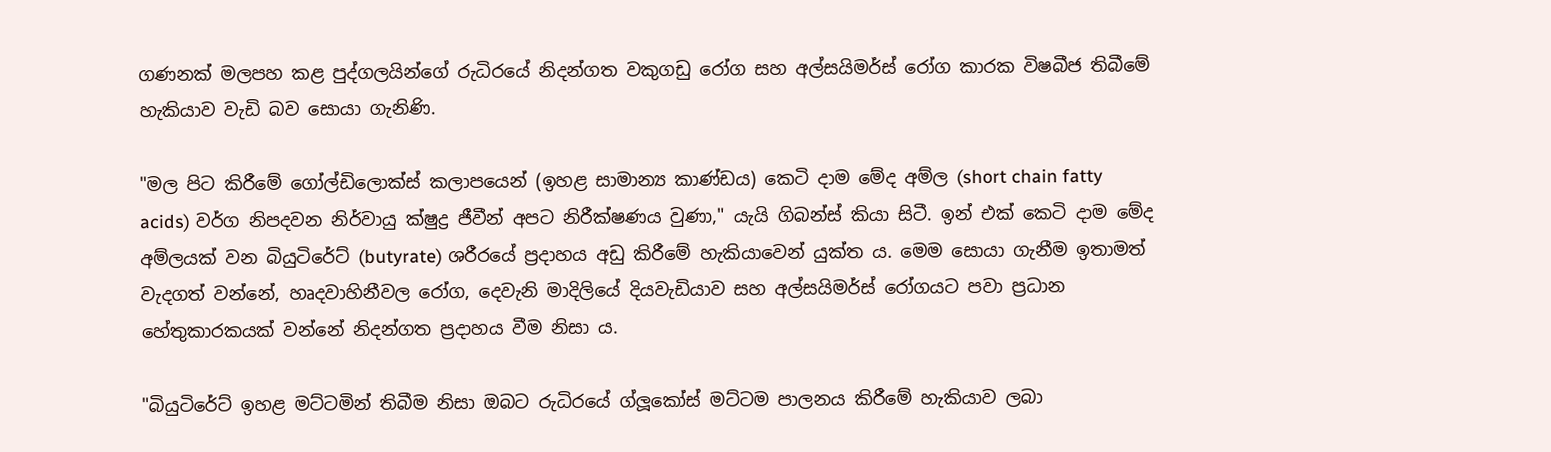ගණනක් මලපහ කළ පුද්ගලයින්ගේ රුධිරයේ නිදන්ගත වකුගඩු රෝග සහ අල්සයිමර්ස් රෝග කාරක විෂබීජ තිබීමේ හැකියාව වැඩි බව සොයා ගැනිණි.

"මල පිට කිරීමේ ගෝල්ඩිලොක්ස් කලාපයෙන් (ඉහළ සාමාන්‍ය කාණ්ඩය) කෙටි දාම මේද අම්ල (short chain fatty acids) වර්ග නිපදවන නිර්වායු ක්ෂුද්‍ර ජීවීන් අපට නිරීක්ෂණය වුණා," යැයි ගිබන්ස් කියා සිටී. ඉන් එක් කෙටි දාම මේද අම්ලයක් වන බියුටිරේට් (butyrate) ශරීරයේ ප්‍රදාහය අඩු කිරීමේ හැකියාවෙන් යුක්ත ය. මෙම සොයා ගැනීම ඉතාමත් වැදගත් වන්නේ, හෘදවාහිනීවල රෝග, දෙවැනි මාදිලියේ දියවැඩියාව සහ අල්සයිමර්ස් රෝගයට පවා ප්‍රධාන හේතුකාරකයක් වන්නේ නිදන්ගත ප්‍රදාහය වීම නිසා ය.

"බියුටිරේට් ඉහළ මට්ටමින් තිබීම නිසා ඔබට රුධිරයේ ග්ලූකෝස් මට්ටම පාලනය කිරීමේ හැකියාව ලබා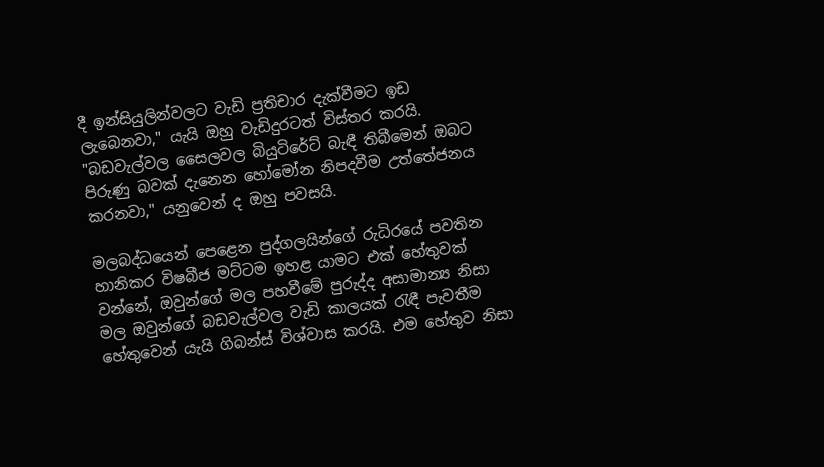දී ඉන්සියුලින්වලට වැඩි ප්‍රතිචාර දැක්වීමට ඉඩ ලැබෙනවා," යැයි ඔහු වැඩිදුරටත් විස්තර කරයි. "බඩවැල්වල සෛලවල බියුටිරේට් බැඳී තිබීමෙන් ඔබට පිරුණු බවක් දැනෙන හෝමෝන නිපදවීම උත්තේජනය කරනවා," යනුවෙන් ද ඔහු පවසයි.

මලබද්ධයෙන් පෙළෙන පුද්ගලයින්ගේ රුධිරයේ පවතින හානිකර විෂබීජ මට්ටම ඉහළ යාමට එක් හේතුවක් වන්නේ, ඔවුන්ගේ මල පහවීමේ පුරුද්ද අසාමාන්‍ය නිසා මල ඔවුන්ගේ බඩවැල්වල වැඩි කාලයක් රැඳී පැවතීම හේතුවෙන් යැයි ගිබන්ස් විශ්වාස කරයි. එම හේතුව නිසා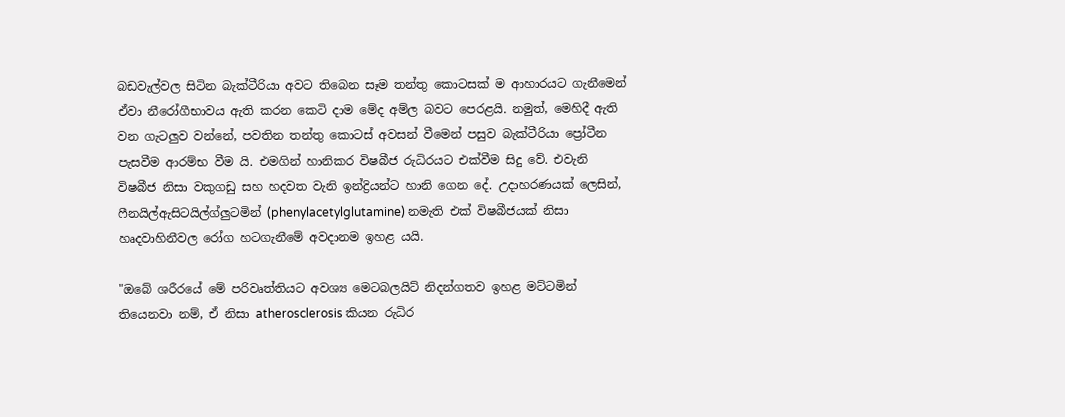බඩවැල්වල සිටින බැක්ටීරියා අවට තිබෙන සෑම තන්තු කොටසක් ම ආහාරයට ගැනීමෙන් ඒවා නීරෝගීභාවය ඇති කරන කෙටි දාම මේද අම්ල බවට පෙරළයි. නමුත්, මෙහිදී ඇති වන ගැටලුව වන්නේ, පවතින තන්තු කොටස් අවසන් වීමෙන් පසුව බැක්ටීරියා ප්‍රෝටීන පැසවීම ආරම්භ වීම යි. එමගින් හානිකර විෂබීජ රුධිරයට එක්වීම සිදු වේ. එවැනි විෂබීජ නිසා වකුගඩු සහ හදවත වැනි ඉන්ද්‍රියන්ට හානි ගෙන දේ. උදාහරණයක් ලෙසින්, ෆීනයිල්ඇසිටයිල්ග්ලුටමින් (phenylacetylglutamine) නමැති එක් විෂබීජයක් නිසා හෘදවාහිනීවල රෝග හටගැනීමේ අවදානම ඉහළ යයි.

"ඔබේ ශරීරයේ මේ පරිවෘත්තියට අවශ්‍ය මෙටබලයිට් නිදන්ගතව ඉහළ මට්ටමින් තියෙනවා නම්, ඒ නිසා atherosclerosis කියන රුධිර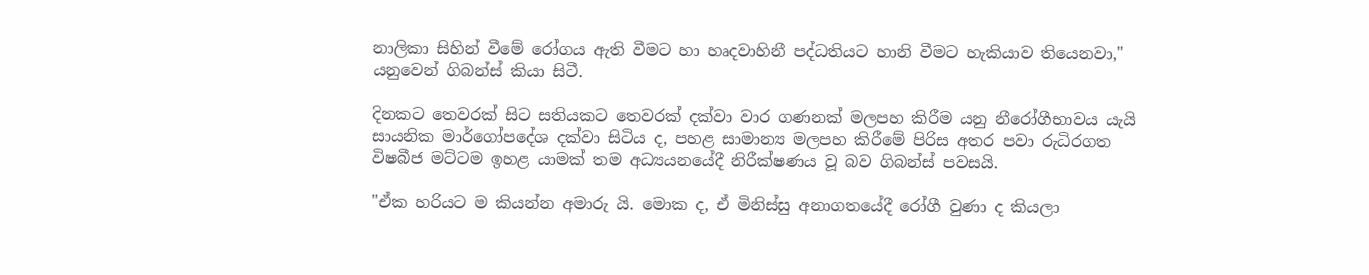නාලිකා සිහින් වීමේ රෝගය ඇති වීමට හා හෘදවාහිනී පද්ධතියට හානි වීමට හැකියාව තියෙනවා," යනුවෙන් ගිබන්ස් කියා සිටී.

දිනකට තෙවරක් සිට සතියකට තෙවරක් දක්වා වාර ගණනක් මලපහ කිරීම යනු නීරෝගීභාවය යැයි සායනික මාර්ගෝපදේශ දක්වා සිටිය ද, පහළ සාමාන්‍ය මලපහ කිරීමේ පිරිස අතර පවා රුධිරගත විෂබීජ මට්ටම ඉහළ යාමක් තම අධ්‍යයනයේදී නිරීක්ෂණය වූ බව ගිබන්ස් පවසයි.

"ඒක හරියට ම කියන්න අමාරු යි. මොක ද, ඒ මිනිස්සු අනාගතයේදී රෝගී වුණා ද කියලා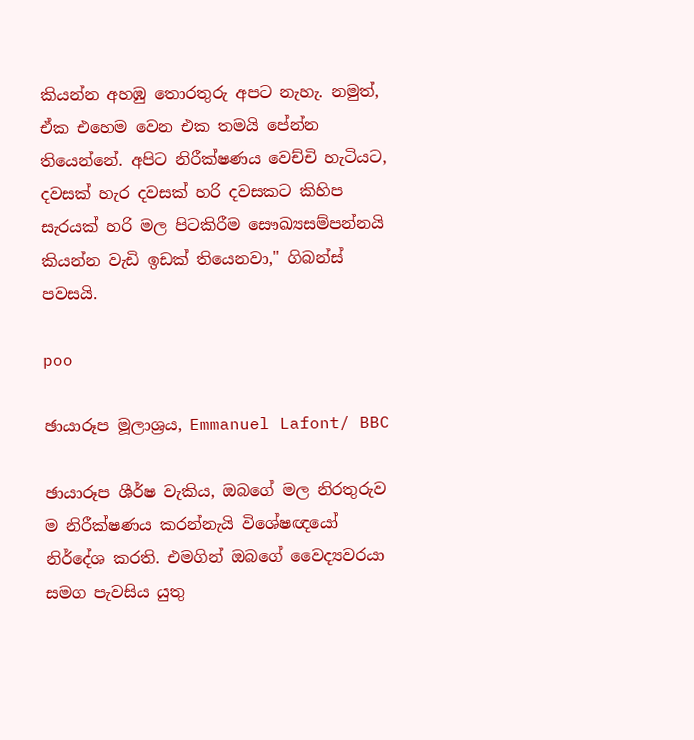කියන්න අහඹු තොරතුරු අපට නැහැ. නමුත්, ඒක එහෙම වෙන එක තමයි පේන්න තියෙන්නේ. අපිට නිරීක්ෂණය වෙච්චි හැටියට, දවසක් හැර දවසක් හරි දවසකට කිහිප සැරයක් හරි මල පිටකිරීම සෞඛ්‍යසම්පන්නයි කියන්න වැඩි ඉඩක් තියෙනවා," ගිබන්ස් පවසයි.

poo

ඡායාරූප මූලාශ්‍රය, Emmanuel Lafont/ BBC

ඡායාරූප ශීර්ෂ වැකිය, ඔබගේ මල නිරතුරුව ම නිරීක්ෂණය කරන්නැයි විශේෂඥයෝ නිර්දේශ කරති. එමගින් ඔබගේ වෛද්‍යවරයා සමග පැවසිය යුතු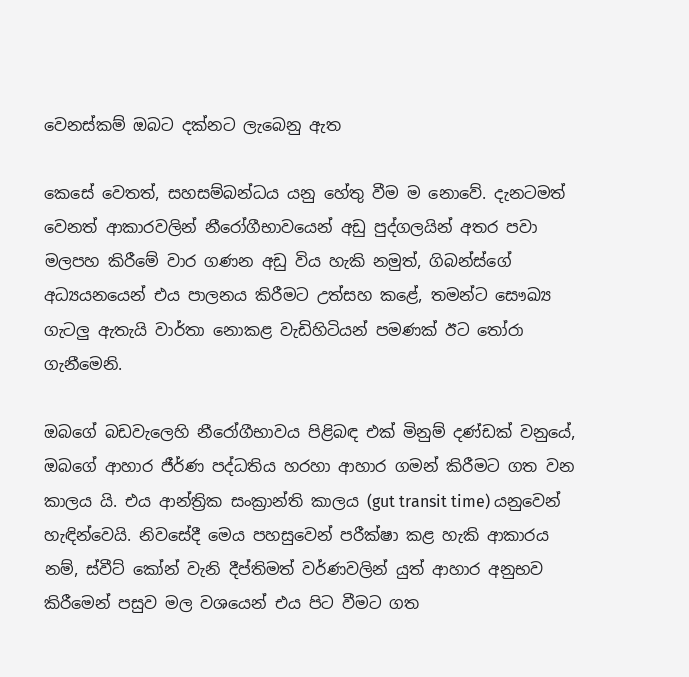වෙනස්කම් ඔබට දක්නට ලැබෙනු ඇත

කෙසේ වෙතත්, සහසම්බන්ධය යනු හේතු වීම ම නොවේ. දැනටමත් වෙනත් ආකාරවලින් නීරෝගීභාවයෙන් අඩු පුද්ගලයින් අතර පවා මලපහ කිරීමේ වාර ගණන අඩු විය හැකි නමුත්, ගිබන්ස්ගේ අධ්‍යයනයෙන් එය පාලනය කිරීමට උත්සහ කළේ, තමන්ට සෞඛ්‍ය ගැටලු ඇතැයි වාර්තා නොකළ වැඩිහිටියන් පමණක් ඊට තෝරා ගැනීමෙනි.

ඔබගේ බඩවැලෙහි නීරෝගීභාවය පිළිබඳ එක් මිනුම් දණ්ඩක් වනුයේ, ඔබගේ ආහාර ජීර්ණ පද්ධතිය හරහා ආහාර ගමන් කිරීමට ගත වන කාලය යි. එය ආන්ත්‍රික සංක්‍රාන්ති කාලය (gut transit time) යනුවෙන් හැඳින්වෙයි. නිවසේදී මෙය පහසුවෙන් පරීක්ෂා කළ හැකි ආකාරය නම්, ස්වීට් කෝන් වැනි දීප්තිමත් වර්ණවලින් යුත් ආහාර අනුභව කිරීමෙන් පසුව මල වශයෙන් එය පිට වීමට ගත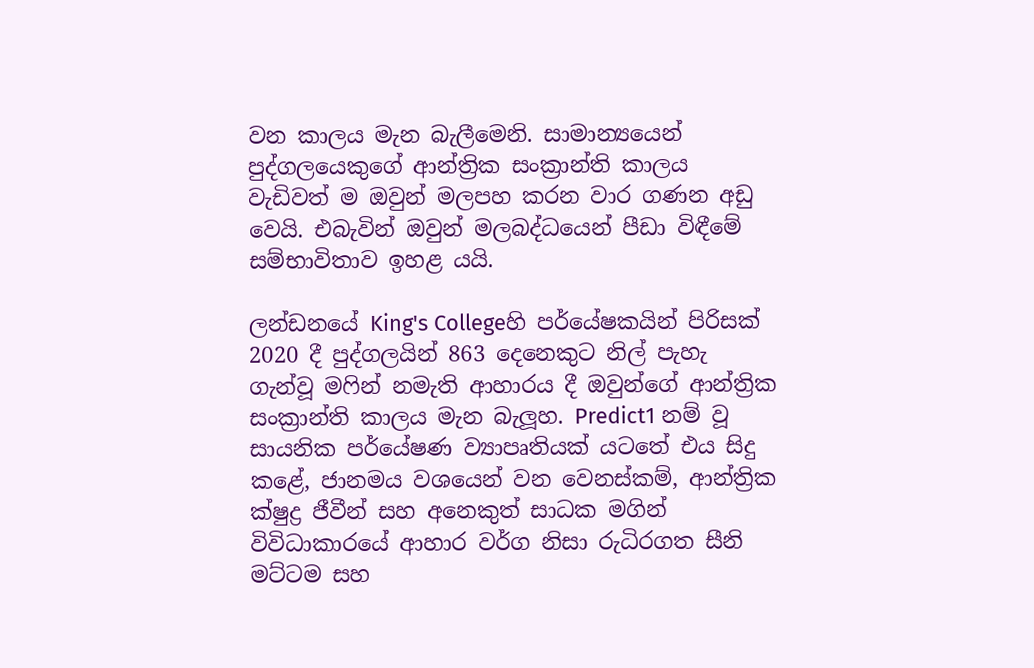වන කාලය මැන බැලීමෙනි. සාමාන්‍යයෙන් පුද්ගලයෙකුගේ ආන්ත්‍රික සංක්‍රාන්ති කාලය වැඩිවත් ම ඔවුන් මලපහ කරන වාර ගණන අඩු වෙයි. එබැවින් ඔවුන් මලබද්ධයෙන් පීඩා විඳීමේ සම්භාවිතාව ඉහළ යයි.

ලන්ඩනයේ King's Collegeහි පර්යේෂකයින් පිරිසක් 2020 දී පුද්ගලයින් 863 දෙනෙකුට නිල් පැහැ ගැන්වූ මෆින් නමැති ආහාරය දී ඔවුන්ගේ ආන්ත්‍රික සංක්‍රාන්ති කාලය මැන බැලූහ. Predict1 නම් වූ සායනික පර්යේෂණ ව්‍යාපෘතියක් යටතේ එය සිදු කළේ, ජානමය වශයෙන් වන වෙනස්කම්, ආන්ත්‍රික ක්ෂුද්‍ර ජීවීන් සහ අනෙකුත් සාධක මගින් විවිධාකාරයේ ආහාර වර්ග නිසා රුධිරගත සීනි මට්ටම සහ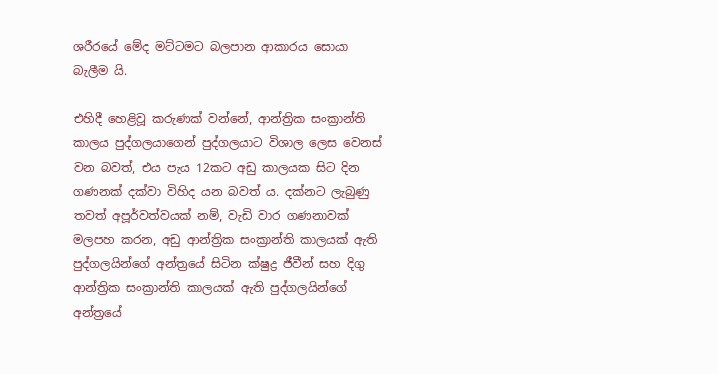ශරීරයේ මේද මට්ටමට බලපාන ආකාරය සොයා බැලීම යි.

එහිදී හෙළිවූ කරුණක් වන්නේ, ආන්ත්‍රික සංක්‍රාන්ති කාලය පුද්ගලයාගෙන් පුද්ගලයාට විශාල ලෙස වෙනස් වන බවත්, එය පැය 12කට අඩු කාලයක සිට දින ගණනක් දක්වා විහිද යන බවත් ය. දක්නට ලැබුණු තවත් අපූර්වත්වයක් නම්, වැඩි වාර ගණනාවක් මලපහ කරන, අඩු ආන්ත්‍රික සංක්‍රාන්ති කාලයක් ඇති පුද්ගලයින්ගේ අන්ත්‍රයේ සිටින ක්ෂුද්‍ර ජීවීන් සහ දිගු ආන්ත්‍රික සංක්‍රාන්ති කාලයක් ඇති පුද්ගලයින්ගේ අන්ත්‍රයේ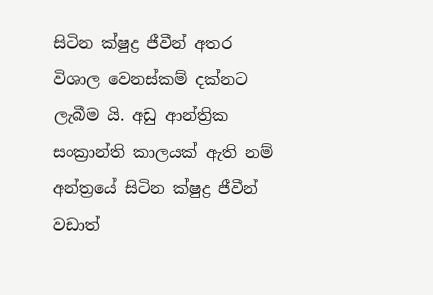සිටින ක්ෂුද්‍ර ජීවීන් අතර විශාල වෙනස්කම් දක්නට ලැබීම යි. අඩු ආන්ත්‍රික සංක්‍රාන්ති කාලයක් ඇති නම් අන්ත්‍රයේ සිටින ක්ෂුද්‍ර ජීවීන් වඩාත්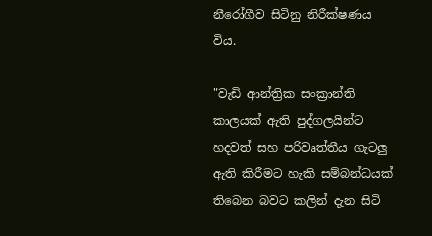නීරෝගීව සිටිනු නිරීක්ෂණය විය.

"වැඩි ආන්ත්‍රික සංක්‍රාන්ති කාලයක් ඇති පුද්ගලයින්ට හදවත් සහ පරිවෘත්තීය ගැටලු ඇති කිරීමට හැකි සම්බන්ධයක් තිබෙන බවට කලින් දැන සිටි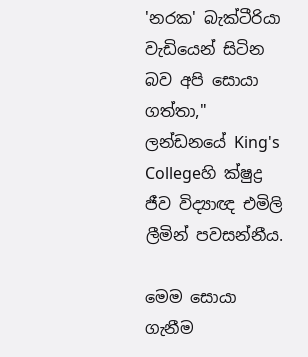'නරක' බැක්ටීරියා වැඩියෙන් සිටින බව අපි සොයා ගත්තා," ලන්ඩනයේ King's Collegeහි ක්ෂුද්‍ර ජීව විද්‍යාඥ එමිලි ලීමින් පවසන්නීය.

මෙම සොයා ගැනීම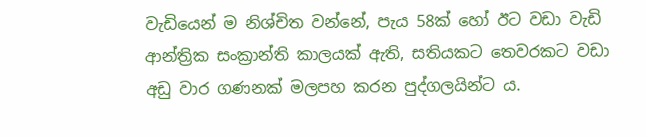වැඩියෙන් ම නිශ්චිත වන්නේ, පැය 58ක් හෝ ඊට වඩා වැඩි ආන්ත්‍රික සංක්‍රාන්ති කාලයක් ඇති, සතියකට තෙවරකට වඩා අඩු වාර ගණනක් මලපහ කරන පුද්ගලයින්ට ය.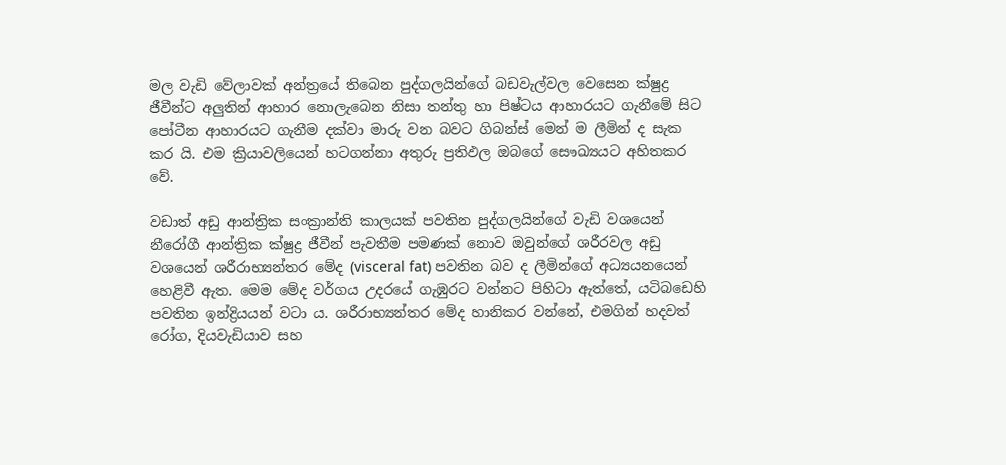මල වැඩි වේලාවක් අන්ත්‍රයේ තිබෙන පුද්ගලයින්ගේ බඩවැල්වල වෙසෙන ක්ෂුද්‍ර ජීවීන්ට අලුතින් ආහාර නොලැබෙන නිසා තන්තු හා පිෂ්ටය ආහාරයට ගැනීමේ සිට පෝටීන ආහාරයට ගැනීම දක්වා මාරු වන බවට ගිබන්ස් මෙන් ම ලීමින් ද සැක කර යි. එම ක්‍රියාවලියෙන් හටගන්නා අතුරු ප්‍රතිඵල ඔබගේ සෞඛ්‍යයට අහිතකර වේ.

වඩාත් අඩු ආන්ත්‍රික සංක්‍රාන්ති කාලයක් පවතින පුද්ගලයින්ගේ වැඩි වශයෙන් නීරෝගී ආන්ත්‍රික ක්ෂුද්‍ර ජීවීන් පැවතීම පමණක් නොව ඔවුන්ගේ ශරීරවල අඩු වශයෙන් ශරීරාභ්‍යන්තර මේද (visceral fat) පවතින බව ද ලීමින්ගේ අධ්‍යයනයෙන් හෙළිවී ඇත. මෙම මේද වර්ගය උදරයේ ගැඹුරට වන්නට පිහිටා ඇත්තේ, යටිබඩෙහි පවතින ඉන්ද්‍රියයන් වටා ය. ශරීරාභ්‍යන්තර මේද හානිකර වන්නේ, එමගින් හදවත් රෝග, දියවැඩියාව සහ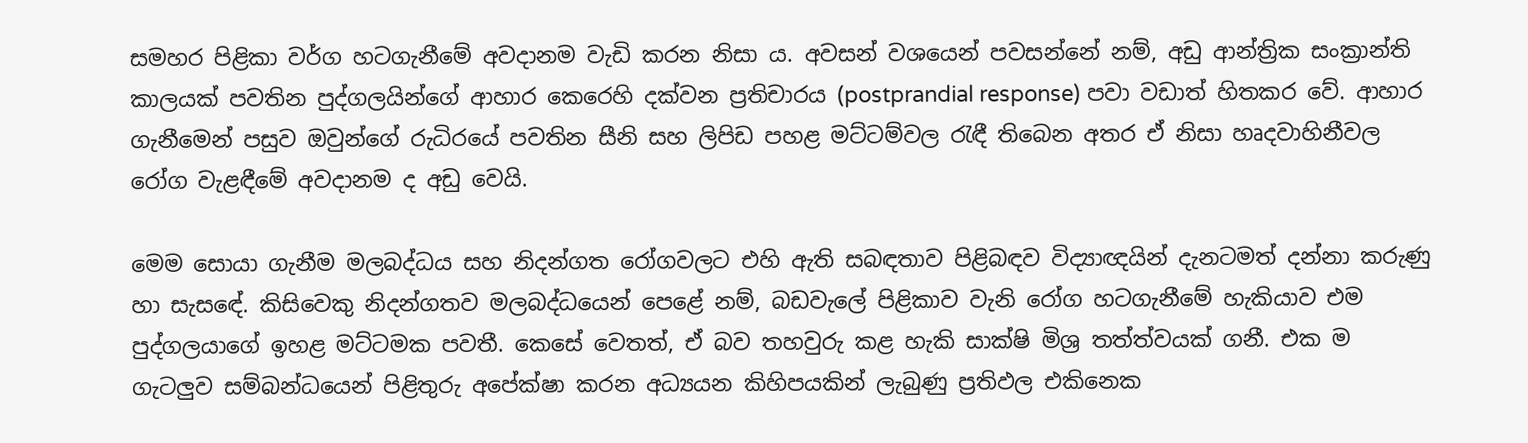සමහර පිළිකා වර්ග හටගැනීමේ අවදානම වැඩි කරන නිසා ය. අවසන් වශයෙන් පවසන්නේ නම්, අඩු ආන්ත්‍රික සංක්‍රාන්ති කාලයක් පවතින පුද්ගලයින්ගේ ආහාර කෙරෙහි දක්වන ප්‍රතිචාරය (postprandial response) පවා වඩාත් හිතකර වේ. ආහාර ගැනීමෙන් පසුව ඔවුන්ගේ රුධිරයේ පවතින සීනි සහ ලිපිඩ පහළ මට්ටම්වල රැඳී තිබෙන අතර ඒ නිසා හෘදවාහිනීවල රෝග වැළඳීමේ අවදානම ද අඩු වෙයි.

මෙම සොයා ගැනීම මලබද්ධය සහ නිදන්ගත රෝගවලට එහි ඇති සබඳතාව පිළිබඳව විද්‍යාඥයින් දැනටමත් දන්නා කරුණු හා සැසඳේ. කිසිවෙකු නිදන්ගතව මලබද්ධයෙන් පෙළේ නම්, බඩවැලේ පිළිකාව වැනි රෝග හටගැනීමේ හැකියාව එම පුද්ගලයාගේ ඉහළ මට්ටමක පවතී. කෙසේ වෙතත්, ඒ බව තහවුරු කළ හැකි සාක්ෂි මිශ්‍ර තත්ත්වයක් ගනී. එක ම ගැටලුව සම්බන්ධයෙන් පිළිතුරු අපේක්ෂා කරන අධ්‍යයන කිහිපයකින් ලැබුණු ප්‍රතිඵල එකිනෙක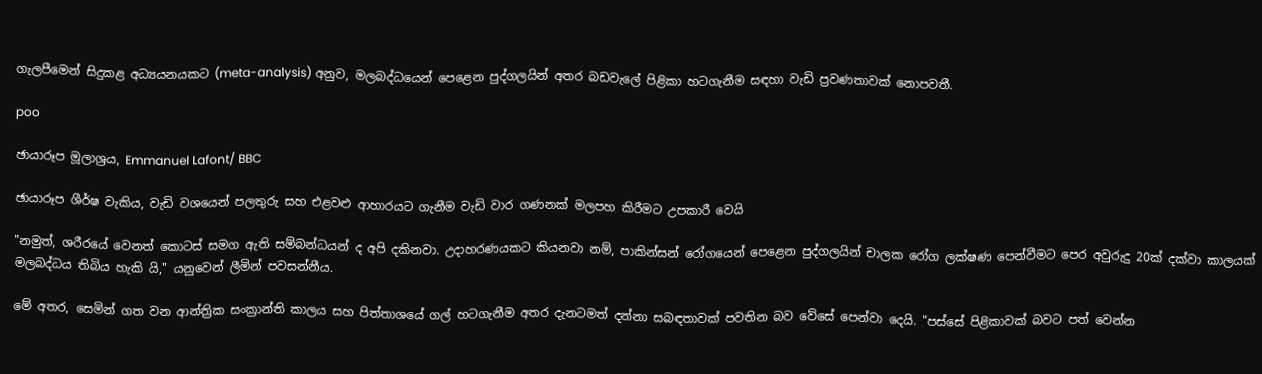ගැලපීමෙන් සිදුකළ අධ්‍යයනයකට (meta-analysis) අනුව, මලබද්ධයෙන් පෙළෙන පුද්ගලයින් අතර බඩවැලේ පිළිකා හටගැනීම සඳහා වැඩි ප්‍රවණතාවක් නොපවතී.

poo

ඡායාරූප මූලාශ්‍රය, Emmanuel Lafont/ BBC

ඡායාරූප ශීර්ෂ වැකිය, වැඩි වශයෙන් පලතුරු සහ එළවළු ආහාරයට ගැනීම වැඩි වාර ගණනක් මලපහ කිරීමට උපකාරී වෙයි

"නමුත්, ශරීරයේ වෙනත් කොටස් සමග ඇති සම්බන්ධයන් ද අපි දකිනවා. උදාහරණයකට කියනවා නම්, පාකින්සන් රෝගයෙන් පෙළෙන පුද්ගලයින් චාලක රෝග ලක්ෂණ පෙන්වීමට පෙර අවුරුදු 20ක් දක්වා කාලයක් මලබද්ධය තිබිය හැකි යි," යනුවෙන් ලීමින් පවසන්නීය.

මේ අතර, සෙමින් ගත වන ආන්ත්‍රික සංක්‍රාන්ති කාලය සහ පිත්තාශයේ ගල් හටගැනීම අතර දැනටමත් දන්නා සබඳතාවක් පවතින බව වේසේ පෙන්වා දෙයි. "පස්සේ පිළිකාවක් බවට පත් වෙන්න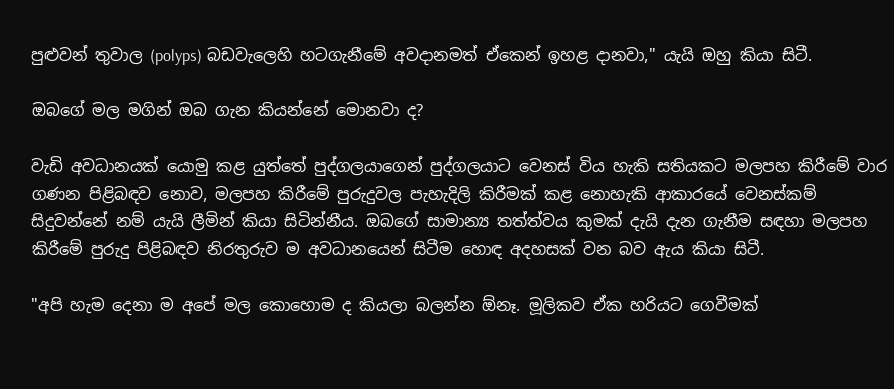පුළුවන් තුවාල (polyps) බඩවැලෙහි හටගැනීමේ අවදානමත් ඒකෙන් ඉහළ දානවා," යැයි ඔහු කියා සිටී.

ඔබගේ මල මගින් ඔබ ගැන කියන්නේ මොනවා ද?

වැඩි අවධානයක් යොමු කළ යුත්තේ පුද්ගලයාගෙන් පුද්ගලයාට වෙනස් විය හැකි සතියකට මලපහ කිරීමේ වාර ගණන පිළිබඳව නොව, මලපහ කිරීමේ පුරුදුවල පැහැදිලි කිරීමක් කළ නොහැකි ආකාරයේ වෙනස්කම් සිදුවන්නේ නම් යැයි ලීමින් කියා සිටින්නීය. ඔබගේ සාමාන්‍ය තත්ත්වය කුමක් දැයි දැන ගැනීම සඳහා මලපහ කිරීමේ පුරුදු පිළිබඳව නිරතුරුව ම අවධානයෙන් සිටීම හොඳ අදහසක් වන බව ඇය කියා සිටී.

"අපි හැම දෙනා ම අපේ මල කොහොම ද කියලා බලන්න ඕනෑ. මූලිකව ඒක හරියට ගෙවීමක්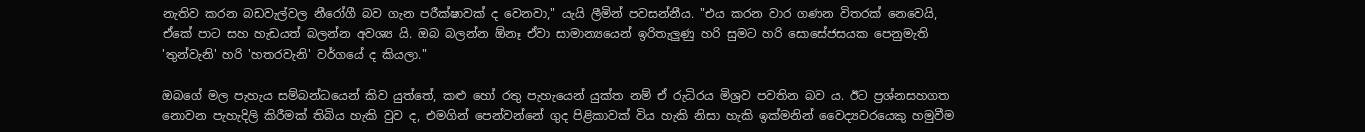නැතිව කරන බඩවැල්වල නීරෝගී බව ගැන පරීක්ෂාවක් ද වෙනවා," යැයි ලීමින් පවසන්නීය. "එය කරන වාර ගණන විතරක් නෙවෙයි, ඒකේ පාට සහ හැඩයත් බලන්න අවශ්‍ය යි. ඔබ බලන්න ඕනෑ ඒවා සාමාන්‍යයෙන් ඉරිතැලුණු හරි සුමට හරි සොසේජසයක පෙනුමැති 'තුන්වැනි' හරි 'හතරවැනි' වර්ගයේ ද කියලා."

ඔබගේ මල පැහැය සම්බන්ධයෙන් කිව යුත්තේ, කළු හෝ රතු පැහැයෙන් යුක්ත නම් ඒ රුධිරය මිශ්‍රව පවතින බව ය. ඊට ප්‍රශ්නසහගත නොවන පැහැදිලි කිරීමක් තිබිය හැකි වුව ද, එමගින් පෙන්වන්නේ ගුද පිළිකාවක් විය හැකි නිසා හැකි ඉක්මනින් වෛද්‍යවරයෙකු හමුවීම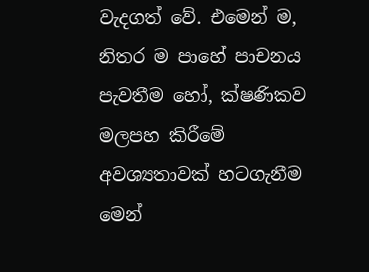වැදගත් වේ. එමෙන් ම, නිතර ම පාහේ පාචනය පැවතීම හෝ, ක්ෂණිකව මලපහ කිරීමේ අවශ්‍යතාවක් හටගැනීම මෙන්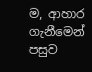ම, ආහාර ගැනීමෙන් පසුව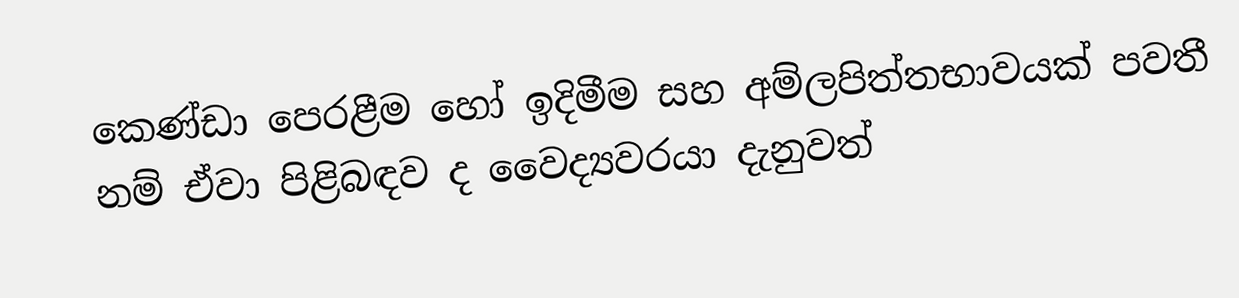කෙණ්ඩා පෙරළීම හෝ ඉදිමීම සහ අම්ලපිත්තභාවයක් පවතී නම් ඒවා පිළිබඳව ද වෛද්‍යවරයා දැනුවත්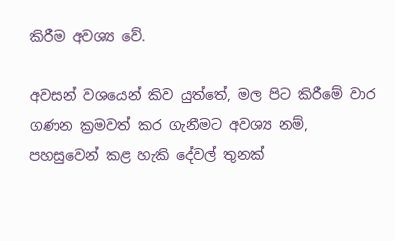කිරීම අවශ්‍ය වේ.

අවසන් වශයෙන් කිව යුත්තේ, මල පිට කිරීමේ වාර ගණන ක්‍රමවත් කර ගැනීමට අවශ්‍ය නම්, පහසුවෙන් කළ හැකි දේවල් තුනක්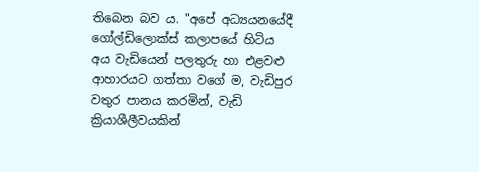තිබෙන බව ය. "අපේ අධ්‍යයනයේදී ගෝල්ඩිලොක්ස් කලාපයේ හිටිය අය වැඩියෙන් පලතුරු හා එළවළු ආහාරයට ගත්තා වගේ ම, වැඩිපුර වතුර පානය කරමින්, වැඩි ක්‍රියාශීලීවයකින්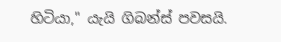හිටියා," යැයි ගිබන්ස් පවසයි.